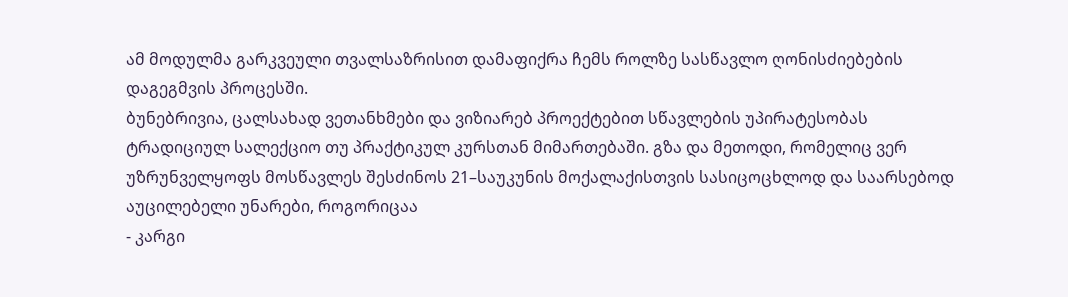ამ მოდულმა გარკვეული თვალსაზრისით დამაფიქრა ჩემს როლზე სასწავლო ღონისძიებების დაგეგმვის პროცესში.
ბუნებრივია, ცალსახად ვეთანხმები და ვიზიარებ პროექტებით სწავლების უპირატესობას ტრადიციულ სალექციო თუ პრაქტიკულ კურსთან მიმართებაში. გზა და მეთოდი, რომელიც ვერ უზრუნველყოფს მოსწავლეს შესძინოს 21–საუკუნის მოქალაქისთვის სასიცოცხლოდ და საარსებოდ აუცილებელი უნარები, როგორიცაა
- კარგი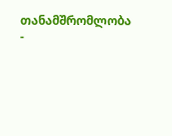თანამშრომლობა
-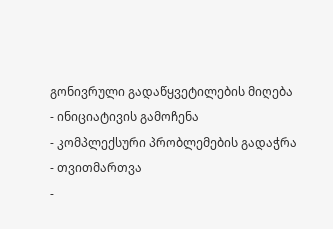გონივრული გადაწყვეტილების მიღება
- ინიციატივის გამოჩენა
- კომპლექსური პრობლემების გადაჭრა
- თვითმართვა
-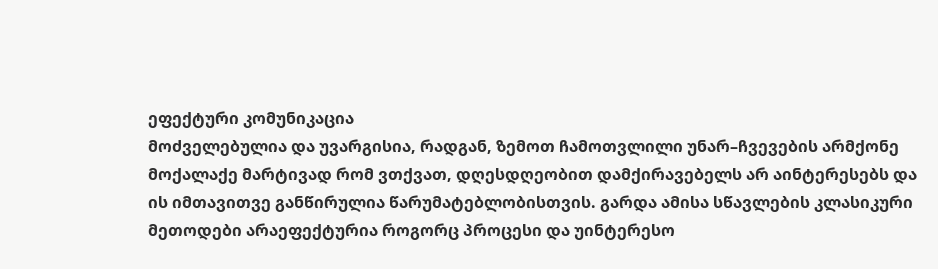ეფექტური კომუნიკაცია
მოძველებულია და უვარგისია, რადგან, ზემოთ ჩამოთვლილი უნარ–ჩვევების არმქონე მოქალაქე მარტივად რომ ვთქვათ, დღესდღეობით დამქირავებელს არ აინტერესებს და ის იმთავითვე განწირულია წარუმატებლობისთვის. გარდა ამისა სწავლების კლასიკური მეთოდები არაეფექტურია როგორც პროცესი და უინტერესო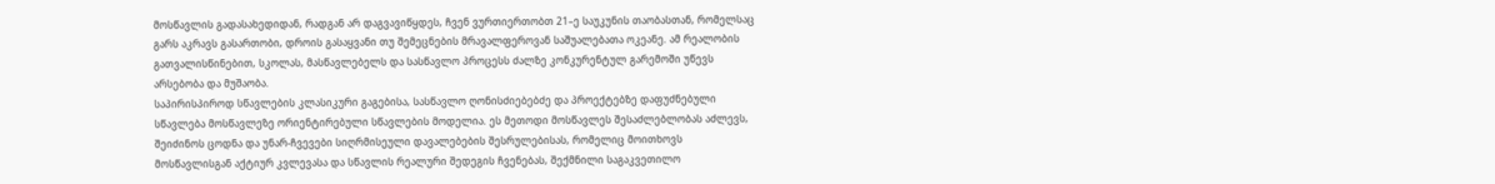მოსწავლის გადასახედიდან, რადგან არ დაგვავიწყდეს, ჩვენ ვურთიერთობთ 21–ე საუკუნის თაობასთან, რომელსაც გარს აკრავს გასართობი, დროის გასაყვანი თუ შემეცნების მრავალფეროვან საშუალებათა ოკეანე. ამ რეალობის გათვალისწინებით, სკოლას, მასწავლებელს და სასწავლო პროცესს ძალზე კონკურენტულ გარემოში უწევს არსებობა და მუშაობა.
საპირისპიროდ სწავლების კლასიკური გაგებისა, სასწავლო ღონისძიებებძე და პროექტებზე დაფუძნებული სწავლება მოსწავლეზე ორიენტირებული სწავლების მოდელია. ეს მეთოდი მოსწავლეს შესაძლებლობას აძლევს, შეიძინოს ცოდნა და უნარ-ჩვევები სიღრმისეული დავალებების შესრულებისას, რომელიც მოითხოვს მოსწავლისგან აქტიურ კვლევასა და სწავლის რეალური შედეგის ჩვენებას, შექმნილი საგაკვეთილო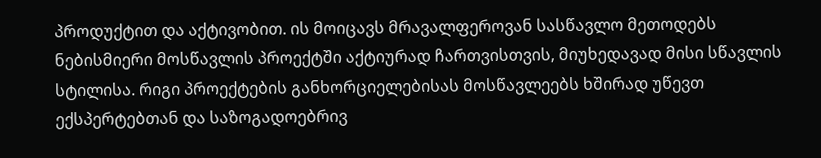პროდუქტით და აქტივობით. ის მოიცავს მრავალფეროვან სასწავლო მეთოდებს ნებისმიერი მოსწავლის პროექტში აქტიურად ჩართვისთვის, მიუხედავად მისი სწავლის სტილისა. რიგი პროექტების განხორციელებისას მოსწავლეებს ხშირად უწევთ ექსპერტებთან და საზოგადოებრივ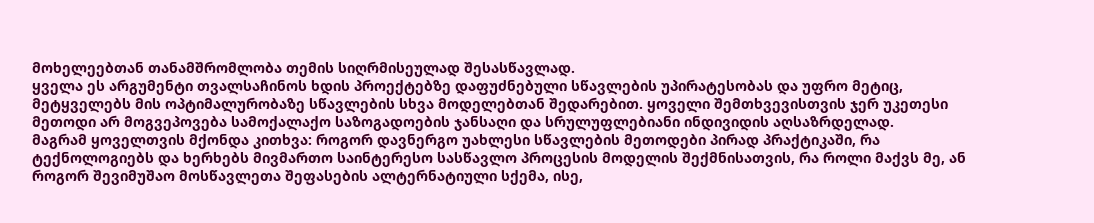მოხელეებთან თანამშრომლობა თემის სიღრმისეულად შესასწავლად.
ყველა ეს არგუმენტი თვალსაჩინოს ხდის პროექტებზე დაფუძნებული სწავლების უპირატესობას და უფრო მეტიც, მეტყველებს მის ოპტიმალურობაზე სწავლების სხვა მოდელებთან შედარებით. ყოველი შემთხვევისთვის ჯერ უკეთესი მეთოდი არ მოგვეპოვება სამოქალაქო საზოგადოების ჯანსაღი და სრულუფლებიანი ინდივიდის აღსაზრდელად.
მაგრამ ყოველთვის მქონდა კითხვა: როგორ დავნერგო უახლესი სწავლების მეთოდები პირად პრაქტიკაში, რა ტექნოლოგიებს და ხერხებს მივმართო საინტერესო სასწავლო პროცესის მოდელის შექმნისათვის, რა როლი მაქვს მე, ან როგორ შევიმუშაო მოსწავლეთა შეფასების ალტერნატიული სქემა, ისე,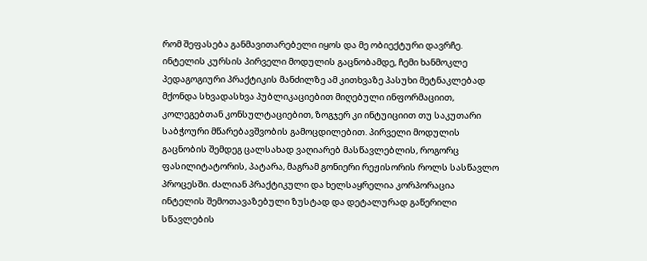რომ შეფასება განმავითარებელი იყოს და მე ობიექტური დავრჩე.
ინტელის კურსის პირველი მოდულის გაცნობამდე, ჩემი ხანმოკლე პედაგოგიური პრაქტიკის მანძილზე ამ კითხვაზე პასუხი მეტნაკლებად მქონდა სხვადასხვა პუბლიკაციებით მიღებული ინფორმაციით, კოლეგებთან კონსულტაციებით, ზოგჯერ კი ინტუიციით თუ საკუთარი საბჭოური მწარებავშვობის გამოცდილებით. პირველი მოდულის გაცნობის შემდეგ ცალსახად ვაღიარებ მასწავლებლის, როგორც ფასილიტატორის, პატარა, მაგრამ გონიერი რეჟისორის როლს სასწავლო პროცესში. ძალიან პრაქტიკული და ხელსაყრელია კორპორაცია ინტელის შემოთავაზებული ზუსტად და დეტალურად გაწერილი სწავლების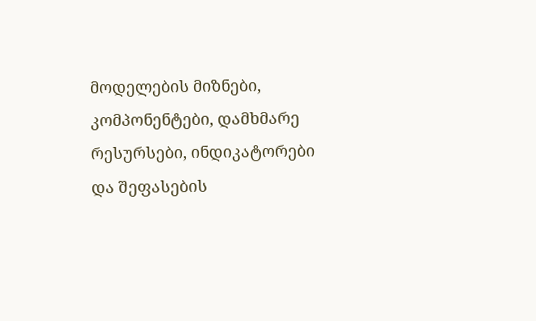მოდელების მიზნები, კომპონენტები, დამხმარე რესურსები, ინდიკატორები და შეფასების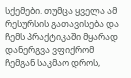სქემები. თუმცა ყველა ამ რესურსის გათავისება და ჩემს პრაქტიკაში მყარად დანერგვა ვფიქრომ ჩემგან საკმაო დროს,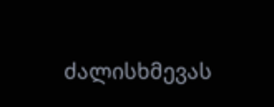ძალისხმევას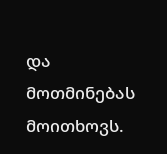და მოთმინებას მოითხოვს.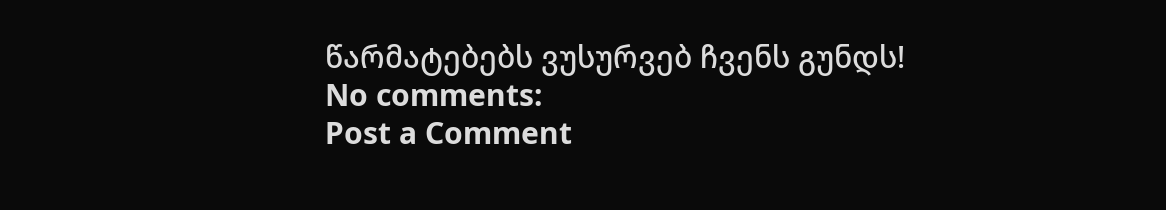წარმატებებს ვუსურვებ ჩვენს გუნდს!
No comments:
Post a Comment